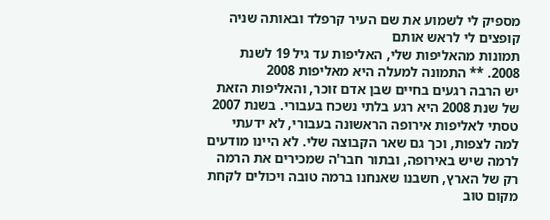מספיק לי לשמוע את שם העיר קרפלד ובאותה שניה קופצים לי לראש אותם
תמונות מהאליפות שלי, האליפות עד גיל 19 לשנת 2008. ** התמונה למעלה היא מאליפות 2008
יש הרבה רגעים בחיים שבן אדם זוכר, והאליפות הזאת של שנת 2008 היא רגע בלתי נשכח בעבורי. בשנת 2007 טסתי לאליפות אירופה הראשונה בעבורי, לא ידעתי למה לצפות, וכך גם שאר הקבוצה שלי. לא היינו מודעים לרמה שיש באירופה, ובתור חבר'ה שמכירים את הרמה רק של הארץ, חשבנו שאנחנו ברמה טובה ויכולים לקחת מקום טוב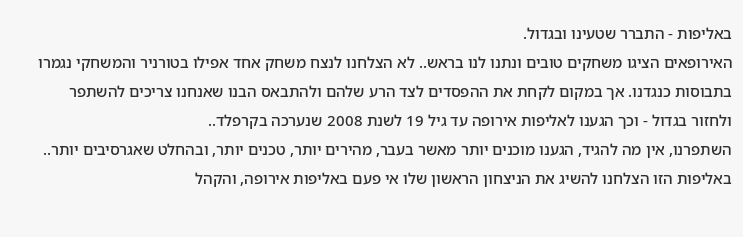באליפות - התברר שטעינו ובגדול.
האירופאים הציגו משחקים טובים ונתנו לנו בראש.. לא הצלחנו לנצח משחק אחד אפילו בטורניר והמשחקי נגמרו בתבוסות כנגדנו. אך במקום לקחת את ההפסדים לצד הרע שלהם ולהתבאס הבנו שאנחנו צריכים להשתפר ולחזור בגדול - וכך הגענו לאליפות אירופה עד גיל 19 לשנת 2008 שנערכה בקרפלד..
השתפרנו, אין מה להגיד, הגענו מוכנים יותר מאשר בעבר, מהירים יותר, טכנים יותר, ובהחלט שאגרסיבים יותר..
באליפות הזו הצלחנו להשיג את הניצחון הראשון שלו אי פעם באליפות אירופה, והקהל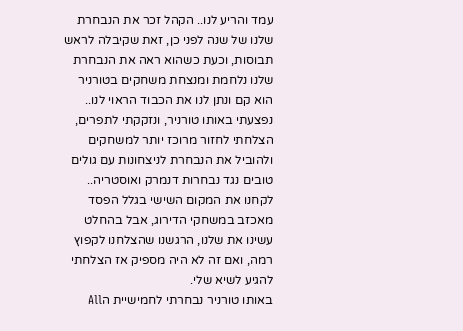עמד והריע לנו.. הקהל זכר את הנבחרת שלנו של שנה לפני כן, זאת שקיבלה לראש תבוסות, וכעת כשהוא ראה את הנבחרת שלנו נלחמת ומנצחת משחקים בטורניר הוא קם ונתן לנו את הכבוד הראוי לנו..
נפצעתי באותו טורניר, ונזקקתי לתפרים, הצלחתי לחזור מרוכז יותר למשחקים ולהוביל את הנבחרת לניצחונות עם גולים טובים נגד נבחרות דנמרק ואוסטריה.. לקחנו את המקום השישי בגלל הפסד מאכזב במשחקי הדירוג, אבל בהחלט עשינו את שלנו, הרגשנו שהצלחנו לקפוץ רמה, ואם זה לא היה מספיק אז הצלחתי להגיע לשיא שלי.
באותו טורניר נבחרתי לחמישיית הAll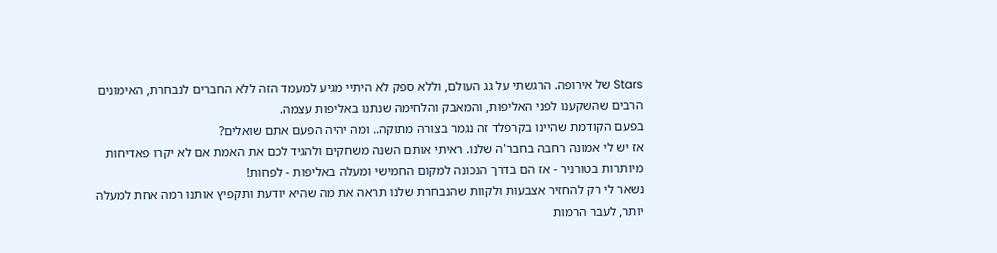Stars של אירופה. הרגשתי על גג העולם, וללא ספק לא היתיי מגיע למעמד הזה ללא החברים לנבחרת, האימונים הרבים שהשקענו לפני האליפות, והמאבק והלחימה שנתנו באליפות עצמה.
בפעם הקודמת שהיינו בקרפלד זה נגמר בצורה מתוקה.. ומה יהיה הפעם אתם שואלים?
אז יש לי אמונה רחבה בחבר'ה שלנו. ראיתי אותם השנה משחקים ולהגיד לכם את האמת אם לא יקרו פאדיחות מיותרות בטורניר - אז הם בדרך הנכונה למקום החמישי ומעלה באליפות - לפחות!
נשאר לי רק להחזיר אצבעות ולקוות שהנבחרת שלנו תראה את מה שהיא יודעת ותקפיץ אותנו רמה אחת למעלה יותר, לעבר הרמות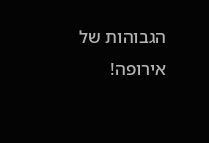הגבוהות של אירופה!